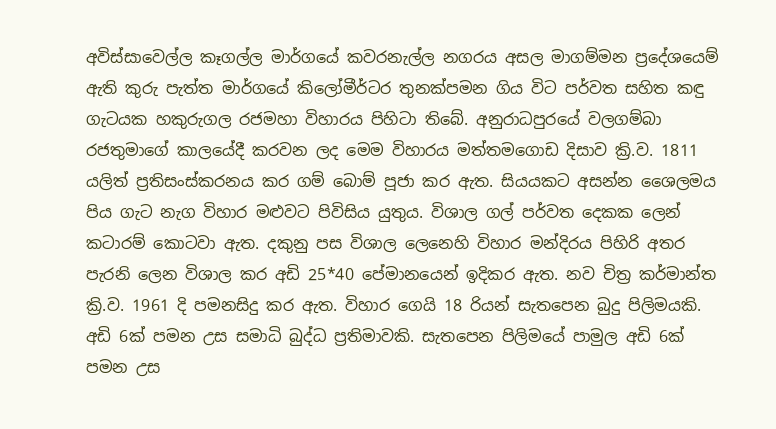අවිස්සාවෙල්ල කෑගල්ල මාර්ගයේ කවරනැල්ල නගරය අසල මාගම්මන ප්‍රදේශයෙම් ඇති කුරු පැත්ත මාර්ගයේ කිලෝමීර්ටර තුනක්පමන ගිය විට පර්වත සහිත කඳු ගැටයක හකුරුගල රජමහා විහාරය පිහිටා තිබේ. අනුරාධපුරයේ වලගම්බා රජතුමාගේ කාලයේදී කරවන ලද මෙම විහාරය මත්තමගොඩ දිසාව ක්‍රි.ව. 1811 යලිත් ප්‍රතිසංස්කරනය කර ගම් බොම් පූජා කර ඇත. සියයකට අසන්න ශෛලමය පිය ගැට නැග විහාර මළුවට පිවිසිය යුතුය. විශාල ගල් පර්වත දෙකක ලෙන් කටාරම් කොටවා ඇත. දකුනු පස විශාල ලෙනෙහි විහාර මන්දිරය පිහිරි අතර පැරනි ලෙන විශාල කර අඩි 25*40 පේමානයෙන් ඉදිකර ඇත. නව චිත්‍ර කර්මාන්ත ක්‍රි.ව. 1961 දි පමනසිදු කර ඇත. විහාර ගෙයි 18 රියන් සැතපෙන බුදු පිලිමයකි. අඩි 6ක් පමන උස සමාධි බුද්ධ ප්‍රතිමාවකි. සැතපෙන පිලිමයේ පාමුල අඩි 6ක් පමන උස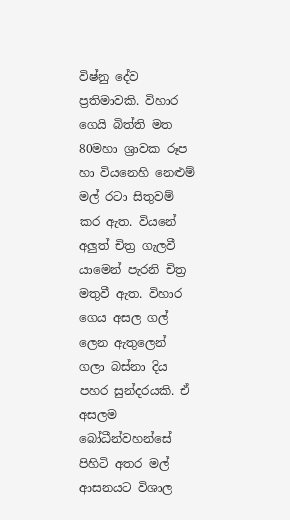විෂ්නු දේව ප්‍රතිමාවකි. විහාර ගෙයි බිත්ති මත 80මහා ශ්‍රාවක රූප හා වියනෙහි නෙළුම් මල් රටා සිතුවම් කර ඇත. වියනේ අලුත් චිත්‍ර ගැලවී යාමෙන් පැරනි චිත්‍ර මතුවී ඇත. විහාර ගෙය අසල ගල් ලෙන ඇතුලෙන් ගලා බස්නා දිය පහර සුන්දරයකි. ඒ අසලම බෝධීන්වහන්සේ පිහිටි අතර මල් ආසනයට විශාල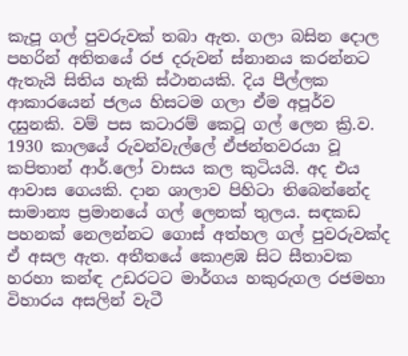කැපූ ගල් පුවරුවක් තබා ඇත. ගලා බසින දොල පහරින් අතිතයේ රජ දරුවන් ස්නානය කරන්නට ඇතැයි සිතිය හැකි ස්ථානයකි. දිය පීල්ලක ආකාරයෙන් ජලය හිසටම ගලා ඒම අපූර්ව දසුනකි. වම් පස කටාරම් කෙටූ ගල් ලෙන ක්‍රි.ව. 1930 කාලයේ රුවන්වැල්ලේ ඒජන්තවරයා වූ කපිතාන් ආර්.ලෝ වාසය කල කුටියයි. අද එය ආවාස ගෙයකි. දාන ශාලාව පිහිටා තිබෙන්නේද සාමාන්‍ය ප්‍රමානයේ ගල් ලෙනක් තුලය. සඳකඩ පහනක් නෙලන්නට ගොස් අත්හල ගල් පුවරුවක්ද ඒ අසල ඇත. අතීතයේ කොළඹ සිට සීතාවක හරහා කන්ඳ උඩරටට මාර්ගය හකුරුගල රජමහා විහාරය අසලින් වැටී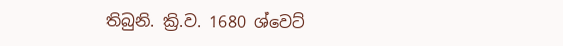තිබුනි. ක්‍රි.ව. 1680 ශ්වෙට්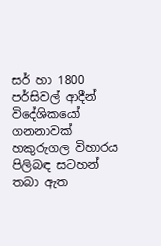සර් හා 1800 පර්සිවල් ආදීන් විදේශිකයෝ ගනනාවක් හකුරුගල විහාරය පිලිබඳ සටහන් තබා ඇත